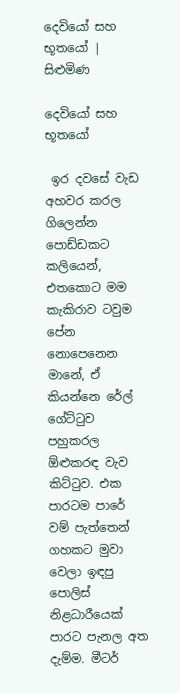දෙවියෝ සහ භූතයෝ | සිළුමිණ

දෙවියෝ සහ භූතයෝ

 ඉර දවසේ වැඩ අහවර කරල ගිලෙන්න පොඩ්ඩකට කලියෙන්, එතකොට මම කැකිරාව ටවුම පේන නොපෙනෙන මානේ, ඒ කියන්නෙ රේල් ගේට්ටුව පහුකරල ඕළුකරඳ වැව කිට්ටුව. එක පාරටම පාරේ වම් පැත්තෙන් ගහකට මුවා වෙලා ඉඳපු පොලිස් නිළධාරීයෙක් පාරට පැනල අත දැම්ම. මීටර්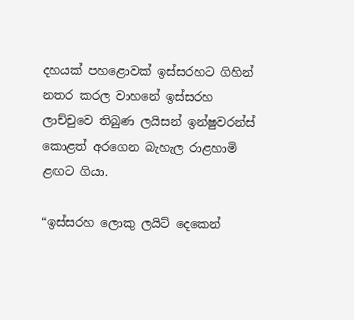දහයක් පහළොවක් ඉස්සරහට ගිහින් නතර කරල වාහනේ ඉස්සරහ ලාච්චුවෙ තිබුණ ලයිසන් ඉන්ෂුවරන්ස් කොළත් අරගෙන බැහැල රාළහාමි ළඟට ගියා.

“ඉස්සරහ ලොකු ලයිට් දෙකෙන්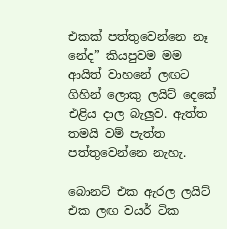එකක් පත්තුවෙන්නෙ නෑ නේද” කියපුවම මම ආයිත් වාහනේ ලඟට ගිහින් ලොකු ලයිට් දෙකේ එළිය දාල බැලුව. ඇත්ත තමයි වම් පැත්ත පත්තුවෙන්නෙ නැහැ.

බොනට් එක ඇරල ලයිට් එක ලඟ වයර් ටික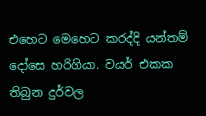එහෙට මෙහෙට කරද්දි යන්තම් දෝසෙ හරිගියා. වයර් එකක තිබුන දුර්වල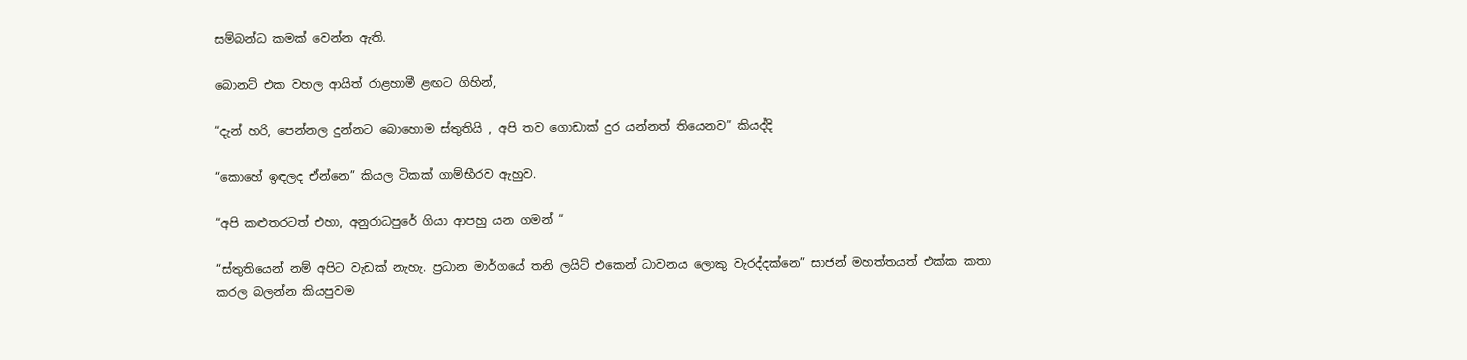සම්බන්ධ කමක් වෙන්න ඇති.

බොනට් එක වහල ආයිත් රාළහාමී ළඟට ගිහින්,

“දැන් හරි, පෙන්නල දුන්නට බොහොම ස්තුතියි , අපි තව ගොඩාක් දුර යන්නත් තියෙනව” කියද්දි

“කොහේ ඉඳලද ඒන්නෙ” කියල ටිකක් ගාම්භීරව ඇහුව.

“අපි කළුතරටත් එහා, අනුරාධපුරේ ගියා ආපහු යන ගමන් “

“ස්තුතියෙන් නම් අපිට වැඩක් නැහැ. ප්‍රධාන මාර්ගයේ තනි ලයිට් එකෙන් ධාවනය ලොකු වැරද්දක්නෙ” සාජන් මහත්තයත් එක්ක කතා කරල බලන්න කියපුවම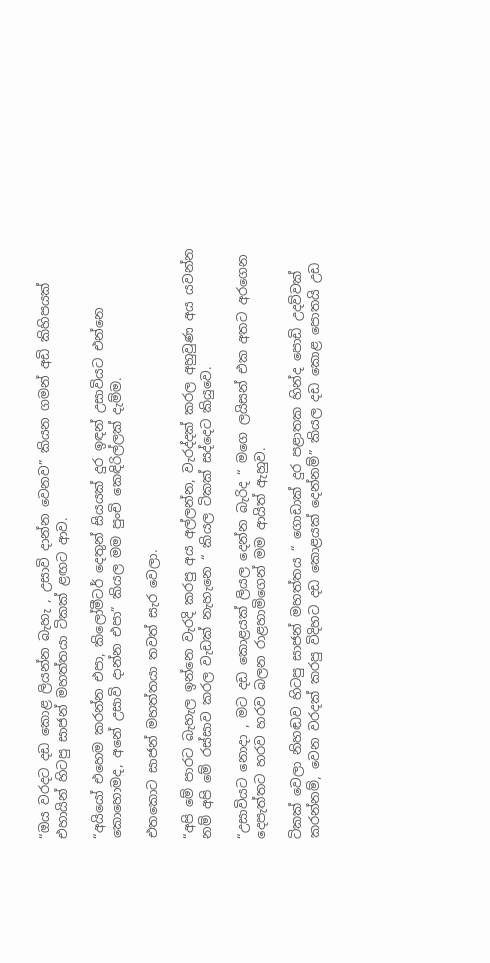“ඔය වරදට දඩ කොළ ලියන්න බැහැ , උසාවි දාන්න වෙනව” කියන ගමන් අඩි කිහිපයක් එහායින් හිටපු සාජන් මහත්තයා ටිකක් ළඟට ආව.

“අයියෝ එහෙම කරන්න එපා, කිලෝමීටර් දෙතුන් සියයක් දුර ඉඳන් උසාවියට එන්නෙ කොහොමද, අනේ උසාවි දාන්න එපා” කියල මම පුංචි කෙඳිරිල්ලක් දැම්ම.

එතකොට සාජන් මහත්තයා තවත් සැර වෙලා.

“අපි මේ පාරට බැහැල ඉන්නෙ වැරදි කරපු අය අල්ලන්න, වැරද්දක් කරල අහුවුණ අය යවන්න නම් අපි මේ රස්සාව කරල වැඩක් නැහැනෙ “ කියල ටිකක් සද්දෙට කියුවෙ.

“උසාවියට නොදා , මට දඩ කොළයක් ලියල දෙන්න බැරිද “ මගෙ ලයිසන් එක අතට අරගෙන දෙපැත්තට හරව හරව බලන රාළහාමිගෙන් මම ආයිත් ඇහුව.

ටිකක් වෙලා නිහඬව හිටපු සාජන් මහත්තය “ ගොඩාක් දුර පළාතක හින්ද පොඩි උදව්වක් කරන්නම්, වෙන වරදක් කරපු විදිහට දඩ කොළයක් දෙන්නම්” කියල දඩ කොළ පොතයි උඩ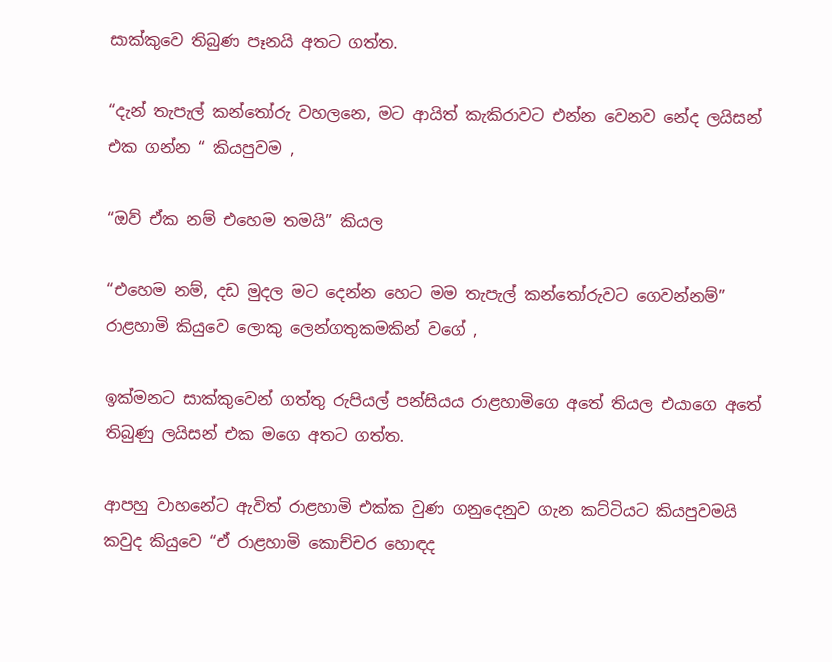සාක්කුවෙ තිබුණ පෑනයි අතට ගත්ත.

“දැන් තැපැල් කන්තෝරු වහලනෙ, මට ආයිත් කැකිරාවට එන්න වෙනව නේද ලයිසන් එක ගන්න “ කියපුවම ,

“ඔව් ඒක නම් එහෙම තමයි” කියල

“එහෙම නම්, දඩ මුදල මට දෙන්න හෙට මම තැපැල් කන්තෝරුවට ගෙවන්නම්” රාළහාමි කියුවෙ ලොකු ලෙන්ගතුකමකින් වගේ ,

ඉක්මනට සාක්කුවෙන් ගත්තු රුපියල් පන්සියය රාළහාමිගෙ අතේ තියල එයාගෙ අතේ තිබුණු ලයිසන් එක මගෙ අතට ගත්ත.

ආපහු වාහනේට ඇවිත් රාළහාමි එක්ක වුණ ගනුදෙනුව ගැන කට්ටියට කියපුවමයි කවුද කියුවෙ “ඒ රාළහාමි කොච්චර හොඳද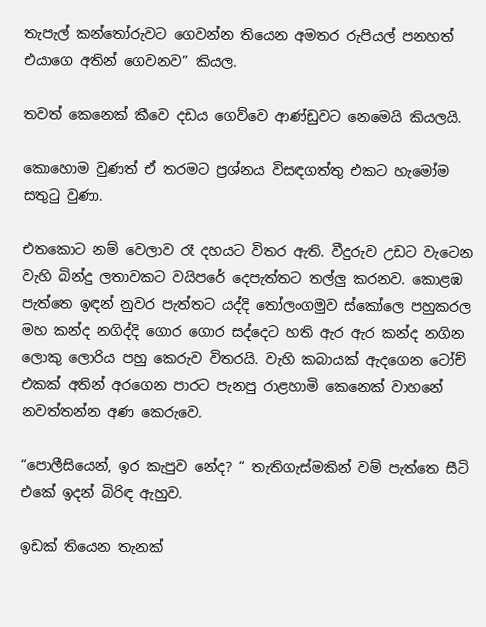තැපැල් කන්තෝරුවට ගෙවන්න තියෙන අමතර රුපියල් පනහත් එයාගෙ අතින් ගෙවනව” කියල.

තවත් කෙනෙක් කීවෙ දඩය ගෙව්වෙ ආණ්ඩුවට නෙමෙයි කියලයි.

කොහොම වුණත් ඒ තරමට ප්‍රශ්නය විසඳගත්තු එකට හැමෝම සතුටු වුණා.

එතකොට නම් වෙලාව රෑ දහයට විතර ඇති. වීදුරුව උඩට වැටෙන වැහි බින්දු ලතාවකට වයිපරේ දෙපැත්තට තල්ලු කරනව. කොළඹ පැත්තෙ ඉඳන් නුවර පැත්තට යද්දි තෝලංගමුව ස්කෝලෙ පහුකරල මහ කන්ද නගිද්දි ගොර ගොර සද්දෙට හති ඇර ඇර කන්ද නගින ලොකු ලොරිය පහු කෙරුව විතරයි. වැහි කබායක් ඇදගෙන ටෝච් එකක් අතින් අරගෙන පාරට පැනපු රාළහාමි කෙනෙක් වාහනේ නවත්තන්න අණ කෙරුවෙ.

“පොලීසියෙන්, ඉර කැපුව නේද? “ තැතිගැස්මකින් වම් පැත්තෙ සීටි එකේ ඉදන් බිරිඳ ඇහුව.

ඉඩක් තියෙන තැනක්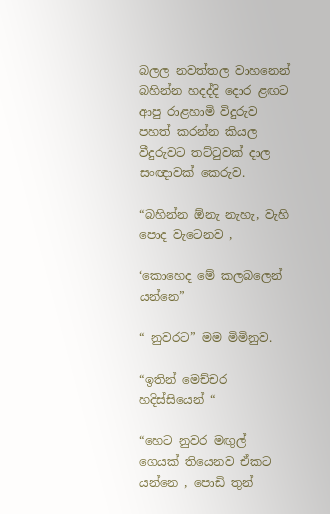බලල නවත්තල වාහනෙන් බහින්න හදද්දි දොර ළඟට ආපු රාළහාමි විදුරුව පහත් කරන්න කියල වීදුරුවට තට්ටුවක් දාල සංඥාවක් කෙරුව.

“බහින්න ඕනැ නැහැ, වැහි පොද වැටෙනව ,

‘කොහෙද මේ කලබලෙන් යන්නෙ”

“ නුවරට” මම මිමිනුව.

“ඉතින් මෙච්චර හදිස්සියෙන් “

“හෙට නුවර මඟුල් ගෙයක් තියෙනව ඒකට යන්නෙ , පොඩි තුන්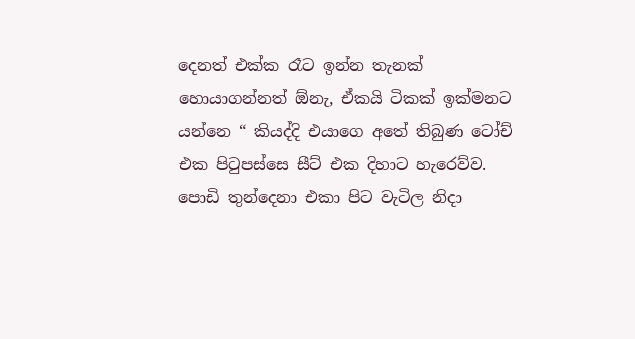දෙනත් එක්ක රෑට ඉන්න තැනක් හොයාගන්නත් ඕනැ, ඒකයි ටිකක් ඉක්මනට යන්නෙ “ කියද්දි එයාගෙ අතේ තිබුණ ටෝච් එක පිටුපස්සෙ සීට් එක දිහාට හැරෙව්ව. පොඩි තුන්දෙනා එකා පිට වැටිල නිදා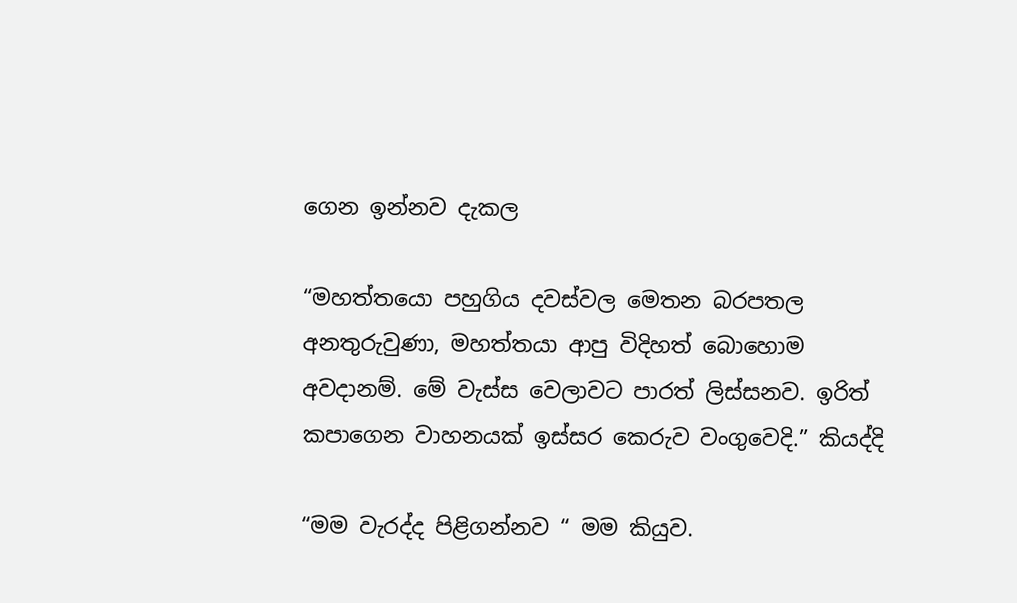ගෙන ඉන්නව දැකල

“මහත්තයො පහුගිය දවස්වල මෙතන බරපතල අනතුරුවුණා, මහත්තයා ආපු විදිහත් බොහොම අවදානම්. මේ වැස්ස වෙලාවට පාරත් ලිස්සනව. ඉරිත් කපාගෙන වාහනයක් ඉස්සර කෙරුව වංගුවෙදි.” කියද්දි

“මම වැරද්ද පිළිගන්නව “ මම කියුව.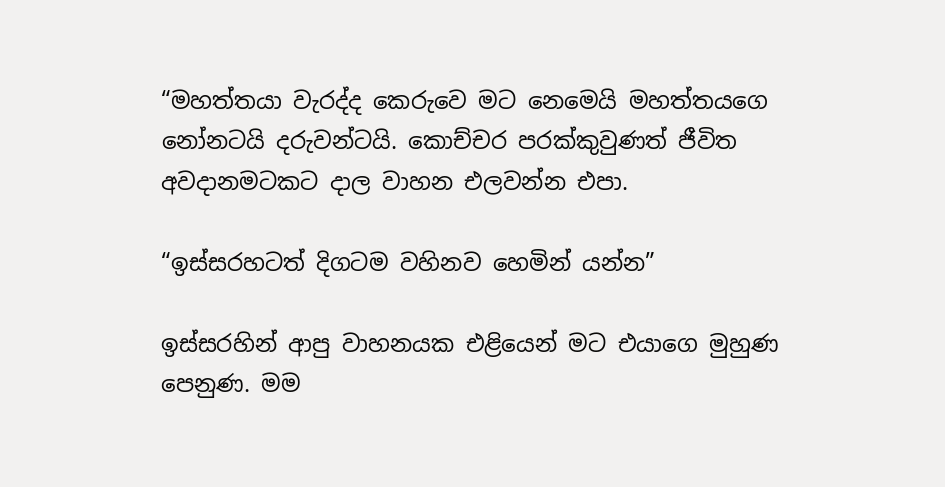“මහත්තයා වැරද්ද කෙරුවෙ මට නෙමෙයි මහත්තයගෙ නෝනටයි දරුවන්ටයි. කොච්චර පරක්කුවුණත් ජීවිත අවදානමටකට දාල වාහන එලවන්න එපා.

“ඉස්සරහටත් දිගටම වහිනව හෙමින් යන්න”

ඉස්සරහින් ආපු වාහනයක එළියෙන් මට එයාගෙ මුහුණ පෙනුණ. මම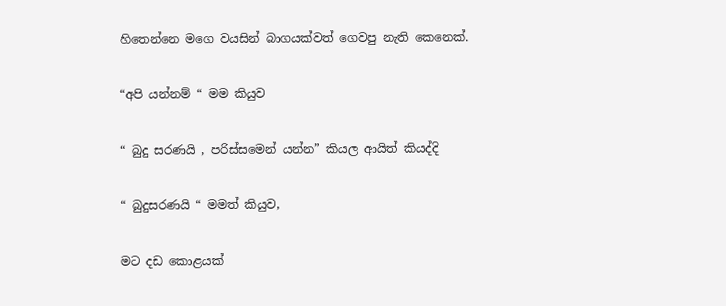හිතෙන්නෙ මගෙ වයසින් බාගයක්වත් ගෙවපු නැති කෙනෙක්.

“අපි යන්නම් “ මම කියුව

“ බුදු සරණයි , පරිස්සමෙන් යන්න” කියල ආයිත් කියද්දි

“ බුදුසරණයි “ මමත් කියුව,

මට දඩ කොළයක්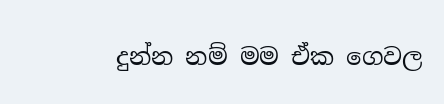දුන්න නම් මම ඒක ගෙවල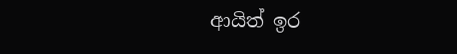ආයිත් ඉර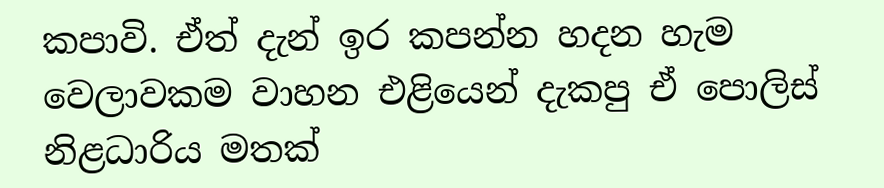කපාවි. ඒත් දැන් ඉර කපන්න හදන හැම වෙලාවකම වාහන එළියෙන් දැකපු ඒ පොලිස් නිළධාරිය මතක්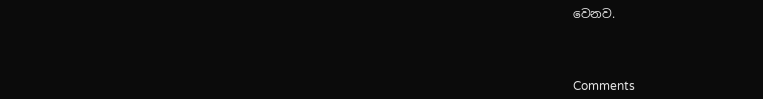වෙනව.



Comments